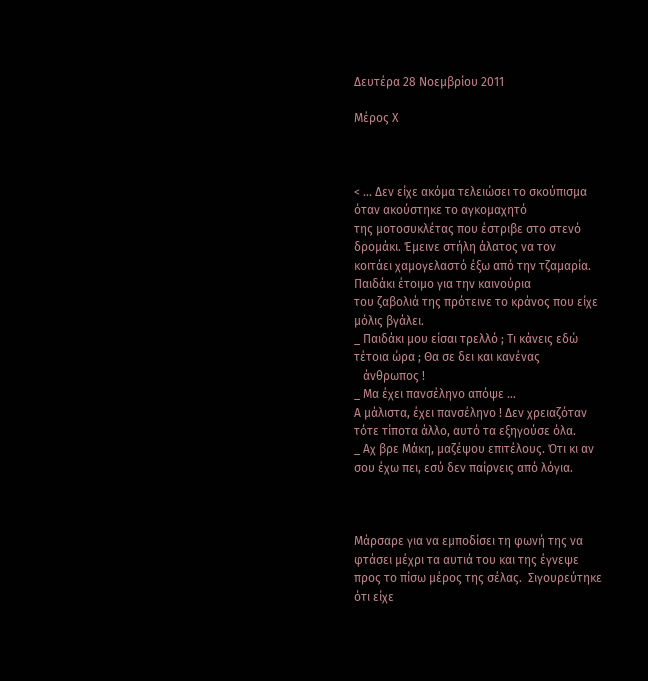Δευτέρα 28 Νοεμβρίου 2011

Μέρος Χ



< ... Δεν είχε ακόμα τελειώσει το σκούπισμα όταν ακούστηκε το αγκομαχητό
της μοτοσυκλέτας που έστριβε στο στενό δρομάκι. Έμεινε στήλη άλατος να τον
κοιτάει χαμογελαστό έξω από την τζαμαρία. Παιδάκι έτοιμο για την καινούρια
του ζαβολιά της πρότεινε το κράνος που είχε μόλις βγάλει.
_ Παιδάκι μου είσαι τρελλό ; Τι κάνεις εδώ τέτοια ώρα ; Θα σε δει και κανένας
   άνθρωπος !
_ Μα έχει πανσέληνο απόψε ...
Α μάλιστα, έχει πανσέληνο ! Δεν χρειαζόταν τότε τίποτα άλλο, αυτό τα εξηγούσε όλα.
_ Αχ βρε Μάκη, μαζέψου επιτέλους. Ότι κι αν σου έχω πει, εσύ δεν παίρνεις από λόγια.



Μάρσαρε για να εμποδίσει τη φωνή της να φτάσει μέχρι τα αυτιά του και της έγνεψε
προς το πίσω μέρος της σέλας.  Σιγουρεύτηκε ότι είχε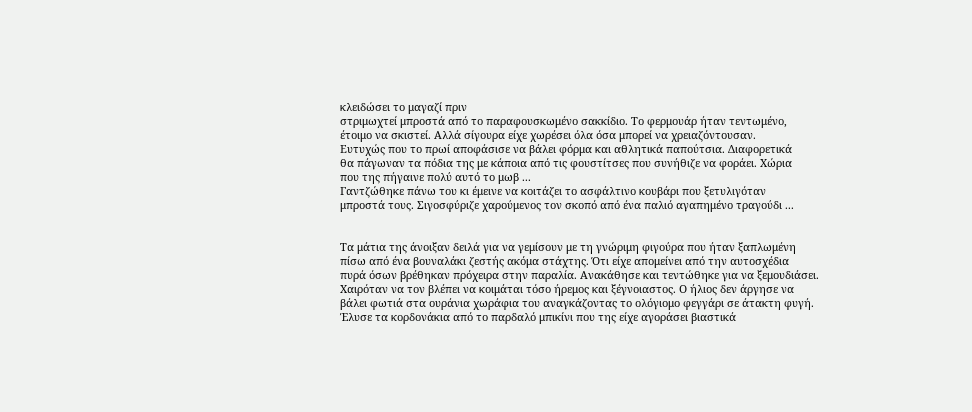κλειδώσει το μαγαζί πριν
στριμωχτεί μπροστά από το παραφουσκωμένο σακκίδιο. Το φερμουάρ ήταν τεντωμένο,
έτοιμο να σκιστεί. Αλλά σίγουρα είχε χωρέσει όλα όσα μπορεί να χρειαζόντουσαν.
Ευτυχώς που το πρωί αποφάσισε να βάλει φόρμα και αθλητικά παπούτσια. Διαφορετικά
θα πάγωναν τα πόδια της με κάποια από τις φουστίτσες που συνήθιζε να φοράει. Χώρια
που της πήγαινε πολύ αυτό το μωβ ...
Γαντζώθηκε πάνω του κι έμεινε να κοιτάζει το ασφάλτινο κουβάρι που ξετυλιγόταν
μπροστά τους. Σιγοσφύριζε χαρούμενος τον σκοπό από ένα παλιό αγαπημένο τραγούδι ...


Τα μάτια της άνοιξαν δειλά για να γεμίσουν με τη γνώριμη φιγούρα που ήταν ξαπλωμένη
πίσω από ένα βουναλάκι ζεστής ακόμα στάχτης. Ότι είχε απομείνει από την αυτοσχέδια
πυρά όσων βρέθηκαν πρόχειρα στην παραλία. Ανακάθησε και τεντώθηκε για να ξεμουδιάσει. Χαιρόταν να τον βλέπει να κοιμάται τόσο ήρεμος και ξέγνοιαστος. Ο ήλιος δεν άργησε να
βάλει φωτιά στα ουράνια χωράφια του αναγκάζοντας το ολόγιομο φεγγάρι σε άτακτη φυγή.
Έλυσε τα κορδονάκια από το παρδαλό μπικίνι που της είχε αγοράσει βιαστικά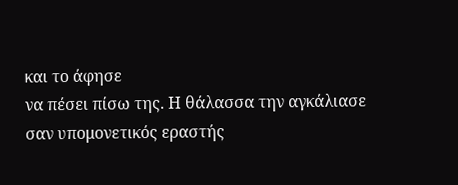και το άφησε
να πέσει πίσω της. Η θάλασσα την αγκάλιασε σαν υπομονετικός εραστής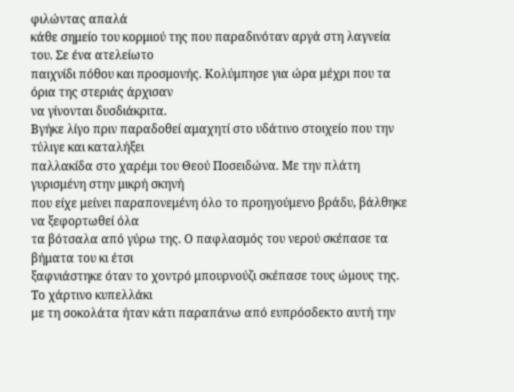φιλώντας απαλά
κάθε σημείο του κορμιού της που παραδινόταν αργά στη λαγνεία του. Σε ένα ατελείωτο
παιχνίδι πόθου και προσμονής. Κολύμπησε για ώρα μέχρι που τα όρια της στεριάς άρχισαν
να γίνονται δυσδιάκριτα.
Βγήκε λίγο πριν παραδοθεί αμαχητί στο υδάτινο στοιχείο που την τύλιγε και καταλήξει
παλλακίδα στο χαρέμι του Θεού Ποσειδώνα. Με την πλάτη γυρισμένη στην μικρή σκηνή
που είχε μείνει παραπονεμένη όλο το προηγούμενο βράδυ, βάλθηκε να ξεφορτωθεί όλα
τα βότσαλα από γύρω της. Ο παφλασμός του νερού σκέπασε τα βήματα του κι έτσι
ξαφνιάστηκε όταν το χοντρό μπουρνούζι σκέπασε τους ώμους της. Το χάρτινο κυπελλάκι
με τη σοκολάτα ήταν κάτι παραπάνω από ευπρόσδεκτο αυτή την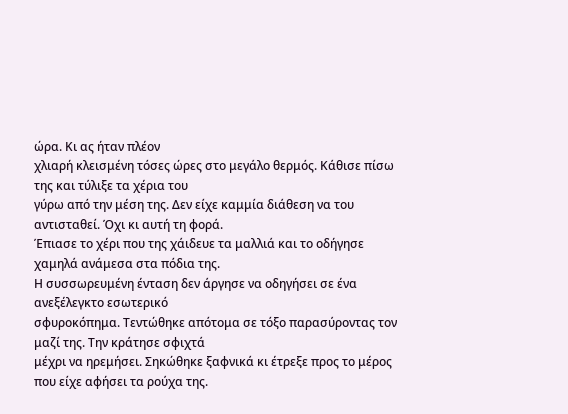ώρα. Κι ας ήταν πλέον
χλιαρή κλεισμένη τόσες ώρες στο μεγάλο θερμός. Κάθισε πίσω της και τύλιξε τα χέρια του
γύρω από την μέση της. Δεν είχε καμμία διάθεση να του αντισταθεί. Όχι κι αυτή τη φορά.
Έπιασε το χέρι που της χάιδευε τα μαλλιά και το οδήγησε χαμηλά ανάμεσα στα πόδια της.
Η συσσωρευμένη ένταση δεν άργησε να οδηγήσει σε ένα ανεξέλεγκτο εσωτερικό
σφυροκόπημα. Τεντώθηκε απότομα σε τόξο παρασύροντας τον μαζί της. Την κράτησε σφιχτά
μέχρι να ηρεμήσει. Σηκώθηκε ξαφνικά κι έτρεξε προς το μέρος που είχε αφήσει τα ρούχα της.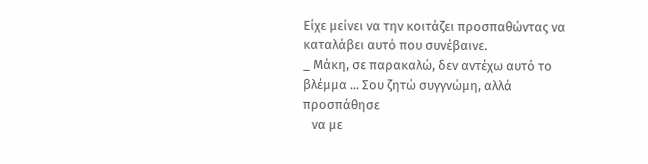Είχε μείνει να την κοιτάζει προσπαθώντας να καταλάβει αυτό που συνέβαινε.
_ Μάκη, σε παρακαλώ, δεν αντέχω αυτό το βλέμμα ... Σου ζητώ συγγνώμη, αλλά προσπάθησε
   να με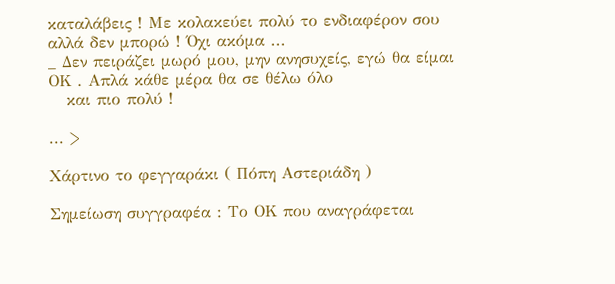καταλάβεις ! Με κολακεύει πολύ το ενδιαφέρον σου αλλά δεν μπορώ ! Όχι ακόμα ...
_ Δεν πειράζει μωρό μου, μην ανησυχείς, εγώ θα είμαι ΟΚ . Απλά κάθε μέρα θα σε θέλω όλο
   και πιο πολύ !

... >

Χάρτινο το φεγγαράκι ( Πόπη Αστεριάδη )

Σημείωση συγγραφέα : Το ΟΚ που αναγράφεται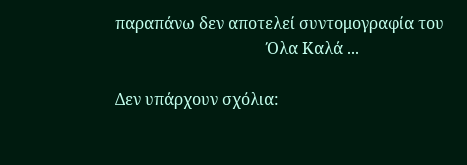παραπάνω δεν αποτελεί συντομογραφία του
                                      Όλα Καλά ...

Δεν υπάρχουν σχόλια: